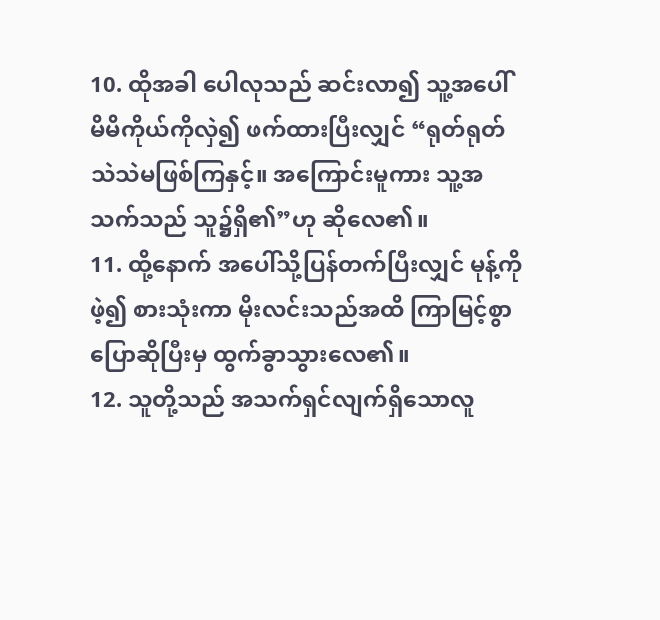10. ထိုအခါ ပေါလုသည် ဆင်းလာ၍ သူ့အပေါ် မိမိကိုယ်ကိုလှဲ၍ ဖက်ထားပြီးလျှင် “ရုတ်ရုတ်သဲသဲမဖြစ်ကြနှင့်။ အကြောင်းမူကား သူ့အသက်သည် သူ၌ရှိ၏”ဟု ဆိုလေ၏။
11. ထို့နောက် အပေါ်သို့ပြန်တက်ပြီးလျှင် မုန့်ကိုဖဲ့၍ စားသုံးကာ မိုးလင်းသည်အထိ ကြာမြင့်စွာပြောဆိုပြီးမှ ထွက်ခွာသွားလေ၏။
12. သူတို့သည် အသက်ရှင်လျက်ရှိသောလူ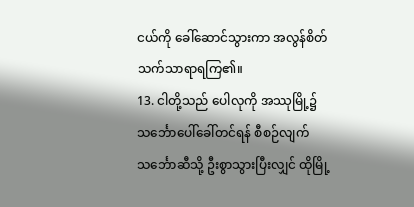ငယ်ကို ခေါ်ဆောင်သွားကာ အလွန်စိတ်သက်သာရာရကြ၏။
13. ငါတို့သည် ပေါလုကို အဿုမြို့၌သင်္ဘောပေါ်ခေါ်တင်ရန် စီစဉ်လျက် သင်္ဘောဆီသို့ ဦးစွာသွားပြီးလျှင် ထိုမြို့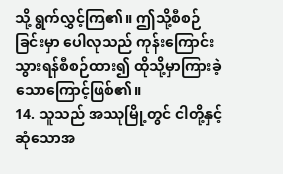သို့ ရွက်လွှင့်ကြ၏။ ဤသို့စီစဉ်ခြင်းမှာ ပေါလုသည် ကုန်းကြောင်းသွားရန်စီစဉ်ထား၍ ထိုသို့မှာကြားခဲ့သောကြောင့်ဖြစ်၏။
14. သူသည် အဿုမြို့တွင် ငါတို့နှင့်ဆုံသောအ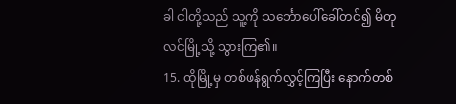ခါ ငါတို့သည် သူ့ကို သင်္ဘောပေါ်ခေါ်တင်၍ မိတုလင်မြို့သို့ သွားကြ၏။
15. ထိုမြို့မှ တစ်ဖန်ရွက်လွှင့်ကြပြီး နောက်တစ်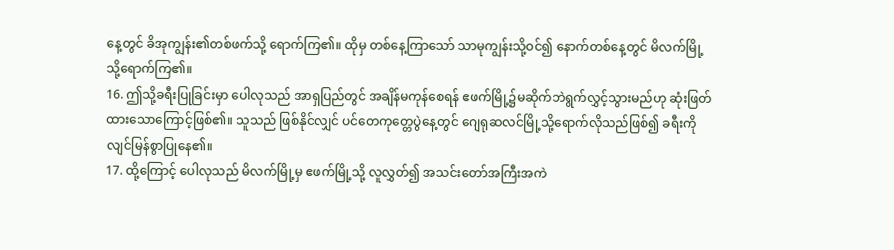နေ့တွင် ခိအုကျွန်း၏တစ်ဖက်သို့ ရောက်ကြ၏။ ထိုမှ တစ်နေ့ကြာသော် သာမုကျွန်းသို့ဝင်၍ နောက်တစ်နေ့တွင် မိလက်မြို့သို့ရောက်ကြ၏။
16. ဤသို့ခရီးပြုခြင်းမှာ ပေါလုသည် အာရှပြည်တွင် အချိန်မကုန်စေရန် ဧဖက်မြို့၌မဆိုက်ဘဲရွက်လွှင့်သွားမည်ဟု ဆုံးဖြတ်ထားသောကြောင့်ဖြစ်၏။ သူသည် ဖြစ်နိုင်လျှင် ပင်တေကုတ္တေပွဲနေ့တွင် ဂျေရုဆလင်မြို့သို့ရောက်လိုသည်ဖြစ်၍ ခရီးကိုလျင်မြန်စွာပြုနေ၏။
17. ထို့ကြောင့် ပေါလုသည် မိလက်မြို့မှ ဧဖက်မြို့သို့ လူလွှတ်၍ အသင်းတော်အကြီးအကဲ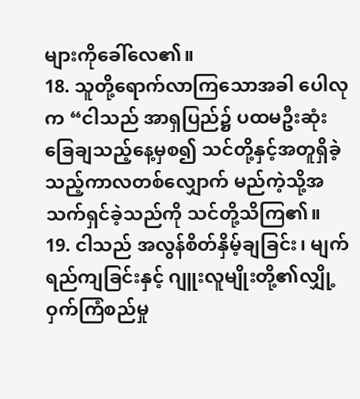များကိုခေါ်လေ၏။
18. သူတို့ရောက်လာကြသောအခါ ပေါလုက “ငါသည် အာရှပြည်၌ ပထမဦးဆုံးခြေချသည့်နေ့မှစ၍ သင်တို့နှင့်အတူရှိခဲ့သည့်ကာလတစ်လျှောက် မည်ကဲ့သို့အသက်ရှင်ခဲ့သည်ကို သင်တို့သိကြ၏။
19. ငါသည် အလွန်စိတ်နှိမ့်ချခြင်း၊ မျက်ရည်ကျခြင်းနှင့် ဂျူးလူမျိုးတို့၏လျှို့ဝှက်ကြံစည်မှု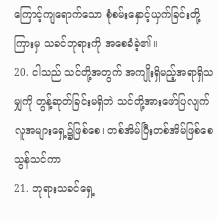ကြောင့်ကျရောက်သော စုံစမ်းနှောင့်ယှက်ခြင်းတို့ကြားမှ သခင်ဘုရားကို အစေခံခဲ့၏။
20. ငါသည် သင်တို့အတွက် အကျိုးရှိမည့်အရာရှိသမျှကို တွန့်ဆုတ်ခြင်းမရှိဘဲ သင်တို့အားဖော်ပြလျက် လူအများရှေ့၌ဖြစ်စေ၊ တစ်အိမ်ပြီးတစ်အိမ်ဖြစ်စေ သွန်သင်ကာ
21. ဘုရားသခင်ရှေ့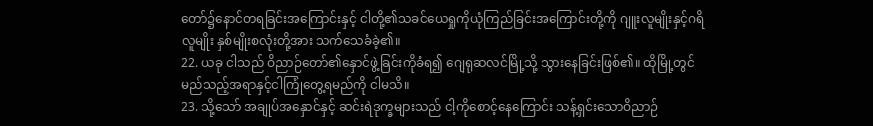တော်၌နောင်တရခြင်းအကြောင်းနှင့် ငါတို့၏သခင်ယေရှုကိုယုံကြည်ခြင်းအကြောင်းတို့ကို ဂျူးလူမျိုးနှင့်ဂရိလူမျိုး နှစ်မျိုးစလုံးတို့အား သက်သေခံခဲ့၏။
22. ယခု ငါသည် ဝိညာဉ်တော်၏နှောင်ဖွဲ့ခြင်းကိုခံရ၍ ဂျေရုဆလင်မြို့သို့ သွားနေခြင်းဖြစ်၏။ ထိုမြို့တွင် မည်သည့်အရာနှင့်ငါကြုံတွေ့ရမည်ကို ငါမသိ။
23. သို့သော် အချုပ်အနှောင်နှင့် ဆင်းရဲဒုက္ခများသည် ငါ့ကိုစောင့်နေကြောင်း သန့်ရှင်းသောဝိညာဉ်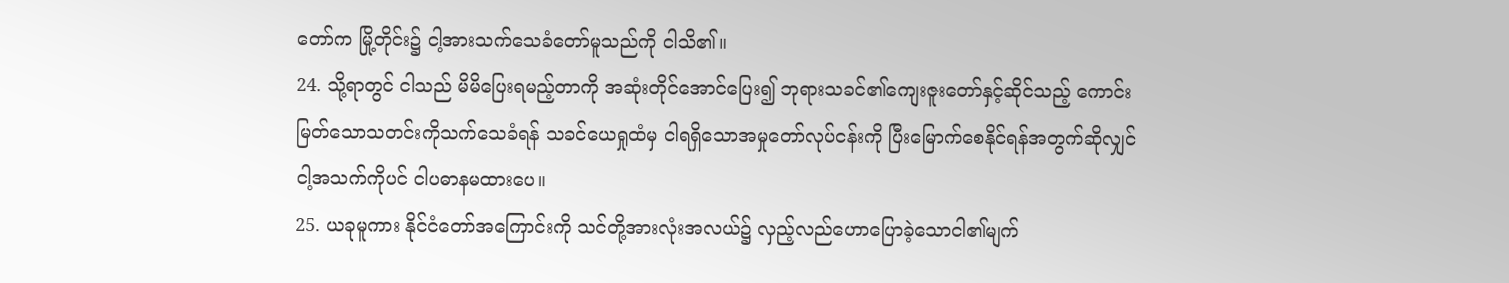တော်က မြို့တိုင်း၌ ငါ့အားသက်သေခံတော်မူသည်ကို ငါသိ၏။
24. သို့ရာတွင် ငါသည် မိမိပြေးရမည့်တာကို အဆုံးတိုင်အောင်ပြေး၍ ဘုရားသခင်၏ကျေးဇူးတော်နှင့်ဆိုင်သည့် ကောင်းမြတ်သောသတင်းကိုသက်သေခံရန် သခင်ယေရှုထံမှ ငါရရှိသောအမှုတော်လုပ်ငန်းကို ပြီးမြောက်စေနိုင်ရန်အတွက်ဆိုလျှင် ငါ့အသက်ကိုပင် ငါပဓာနမထားပေ။
25. ယခုမူကား နိုင်ငံတော်အကြောင်းကို သင်တို့အားလုံးအလယ်၌ လှည့်လည်ဟောပြောခဲ့သောငါ၏မျက်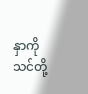နှာကို သင်တို့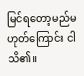မြင်ရတော့မည်မဟုတ်ကြောင်း ငါသိ၏။